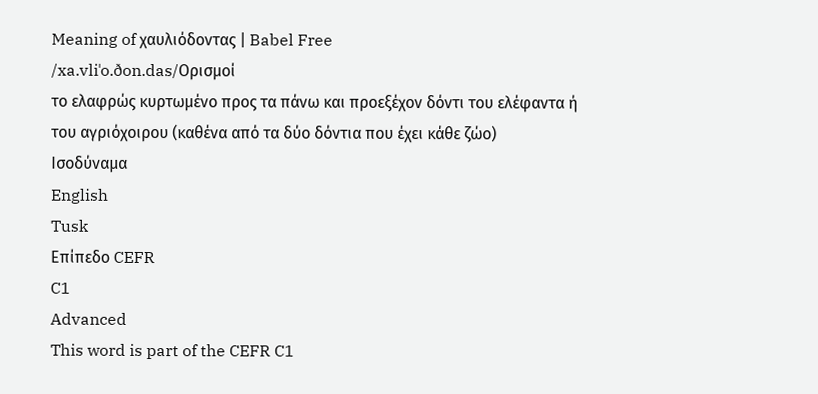Meaning of χαυλιόδοντας | Babel Free
/xa.vliˈo.ðon.das/Ορισμοί
το ελαφρώς κυρτωμένο προς τα πάνω και προεξέχον δόντι του ελέφαντα ή του αγριόχοιρου (καθένα από τα δύο δόντια που έχει κάθε ζώο)
Ισοδύναμα
English
Tusk
Επίπεδο CEFR
C1
Advanced
This word is part of the CEFR C1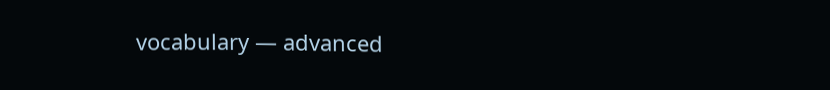vocabulary — advanced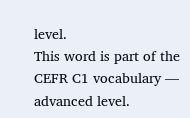level.
This word is part of the CEFR C1 vocabulary — advanced level.